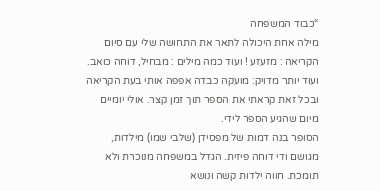“כבוד המשפחה
מילה אחת היכולה לתאר את התחושה שלי עם סיום הקריאה : מזעזע ! ועוד כמה מילים : מבחיל, דוחה כואב. ועוד יותר מדויק: מועקה כבדה אפפה אותי בעת הקריאה ובכל זאת קראתי את הספר תוך זמן קצר. אולי יומיים מיום שהגיע הספר לידי.
הסופר בנה דמות של מפסידן (שלבי שמו) מילדות, מגושם ודי דוחה פיזית. הגדל במשפחה מנוכרת ולא תומכת. חווה ילדות קשה ונושא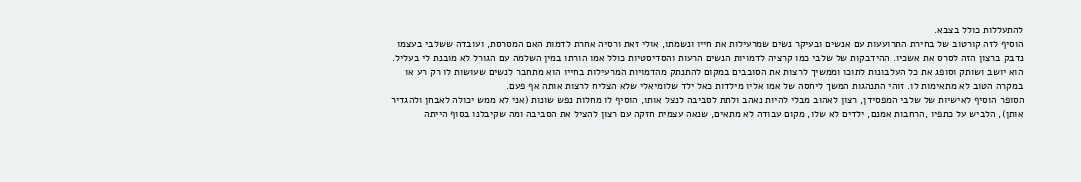להתעללות כולל בצבא.
הוסיף לזה קורטוב של בחירת התרועעות עם אנשים ובעיקר נשים שמרעילות את חייו ונשמתו, אולי זאת ורסיה אחרת לדמות האם המסרסת, ועובדה ששלבי בעצמו נדבק ברצון הזה לסרס את אשכיו. ההידבקות של שלבי כמו קרציה לדמויות הנשים הרעות והסדיסטיות כולל אמו הורתו במין השלמה עם הגורל לא מובנת לי בעליל. הוא יושב ושותק וסופג את כל העלבונות לתוכו וממשיך לרצות את הסובבים במקום להתנתק מהדמויות המרעילות בחייו הוא מתחבר לנשים שעושות לו רק רע או במקרה הטוב לא מתאימות לו. זוהי התנהגות המשך ליחסה של אמו אליו מילדות כאל ילד שלומיאלי שלא הצליח לרצות אותה אף פעם.
הסופר הוסיף לאישיות של שלבי המפסידן, רצון לאהוב מבלי להיות נאהב ולתת לסביבה לנצל אותו, הוסיף לו מחלות נפש שונות (אני לא ממש יכולה לאבחן ולהגדיר אותן), הלביש על כתפיו ,הרחבות אמנם, ילדים לא שלו, מקום עבודה לא מתאים, שנאה עצמית חזקה עם רצון להציל את הסביבה ומה שקיבלנו בסוף הייתה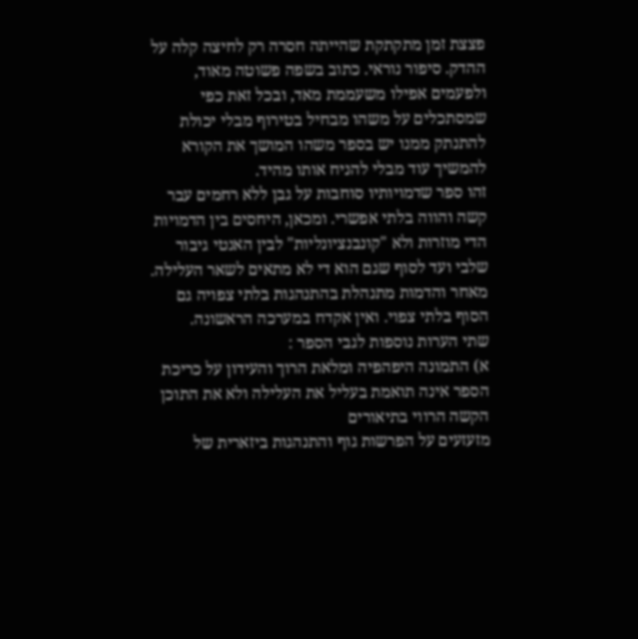פצצת זמן מתקתקת שהייתה חסרה רק לחיצה קלה על ההדק. סיפור נוראי. כתוב בשפה פשוטה מאוד, ולפעמים אפילו משעממת מאד, ובכל זאת כפי שמסתכלים על משהו מבחיל בטירוף מבלי יכולת להתנתק ממנו יש בספר משהו המושך את הקורא להמשיך עוד מבלי להניח אותו מהיד.
זהו ספר שדמויותיו סוחבות על גבן ללא רחמים עבר קשה והווה בלתי אפשרי. ומכאן, היחסים בין הדמויות הדי מוזרות ולא "קונבנציונליות" לבין האנטי גיבור שלבי ועד לסוף שגם הוא די לא מתאים לשאר העלילה. מאחר והדמות מתנהלת בהתנהגות בלתי צפויה גם הסוף בלתי צפוי. ואין אקדח במערכה הראשונה.
שתי הערות נוספות לגבי הספר :
א) התמונה היפהפיה ומלאת הרוך והעידון על כריכת הספר אינה תואמת בעליל את העלילה ולא את התוכן הקשה הרווי בתיאורים
מזעזעים על הפרשות גוף והתנהגות ביזארית של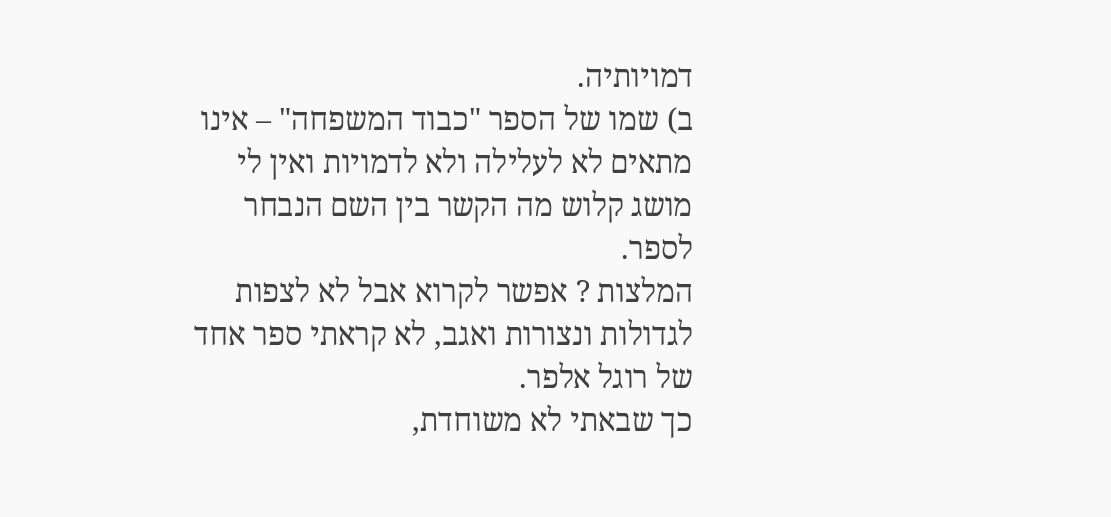דמויותיה.
ב) שמו של הספר "כבוד המשפחה" – אינו מתאים לא לעלילה ולא לדמויות ואין לי מושג קלוש מה הקשר בין השם הנבחר לספר.
המלצות ? אפשר לקרוא אבל לא לצפות לגדולות ונצורות ואגב, לא קראתי ספר אחד של רוגל אלפר.
כך שבאתי לא משוחדת,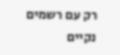רק עם רשמים נקיים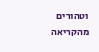וטהורים מהקריאה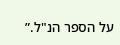על הספר הנ"ל.”